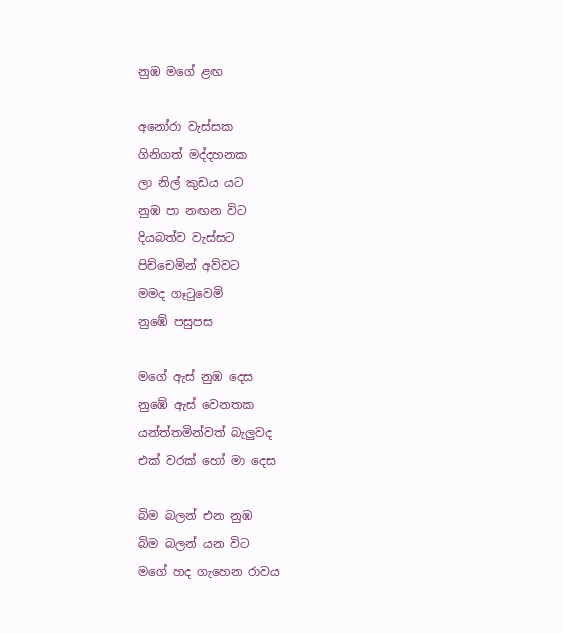නුඹ මගේ ළඟ

අනෝරා වැස්සක
ගිනිගත් මද්දහනක
ලා නිල් කුඩය යට
නුඹ පා නඟන විට
දියබත්ව වැස්සට
පිච්චෙමින් අව්වට
මමද ගෑටුවෙමි
නුඹේ පසුපස

මගේ ඇස් නුඹ දෙස
නුඹේ ඇස් වෙනතක
යන්ත්තමින්වත් බැලුවද
එක් වරක් හෝ මා දෙස

බිම බලන් එන නුඹ
බිම බලන් යන විට
මගේ හද ගැහෙන රාවය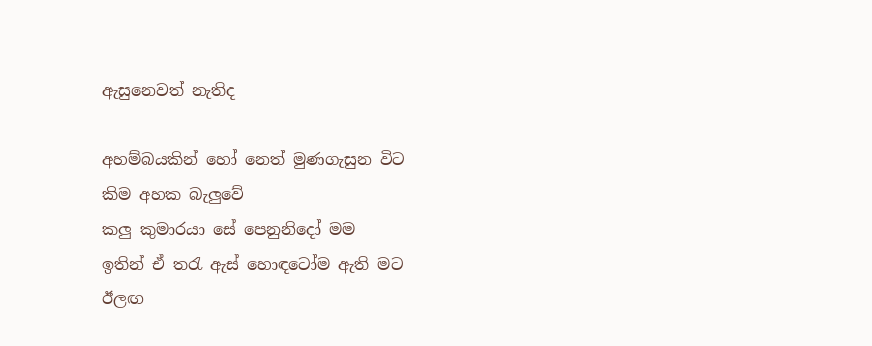ඇසුනෙවත් නැතිද

අහම්බයකින් හෝ නෙත් මුණගැසුන විට
කිම අහක බැලුවේ
කලු කුමාරයා සේ පෙනුනිදෝ මම
ඉතින් ඒ තරැ ඇස් හොඳටෝම ඇති මට
ඊලඟ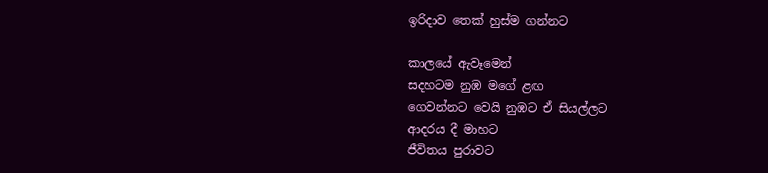ඉරිදාව තෙක් හුස්ම ගන්නට

කාලයේ ඇවෑමෙන්
සදහටම නුඹ මගේ ළඟ
ගෙවන්නට වෙයි නුඹට ඒ සියල්ලට
ආදරය දී මාහට
ජීවිතය පුරාවට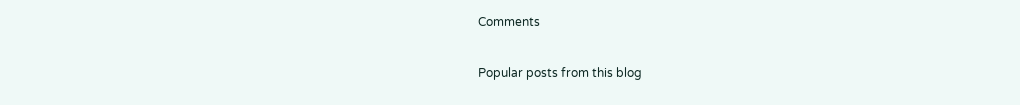Comments

Popular posts from this blog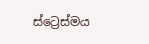ස්ට්‍රෙස්මය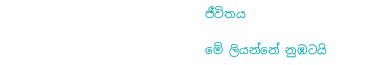ජීවිතය

මේ ලියන්නේ නුඹටයි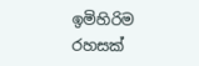ඉමිහිරිම රහසක්